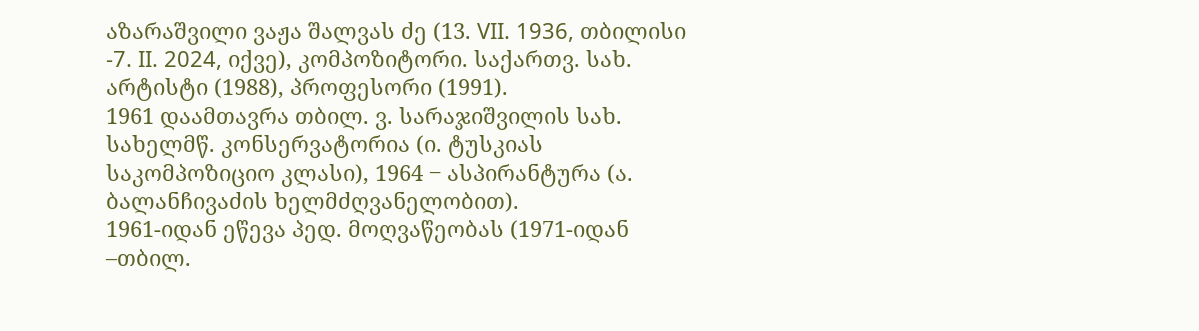აზარაშვილი ვაჟა შალვას ძე (13. VII. 1936, თბილისი -7. II. 2024, იქვე), კომპოზიტორი. საქართვ. სახ. არტისტი (1988), პროფესორი (1991).
1961 დაამთავრა თბილ. ვ. სარაჯიშვილის სახ. სახელმწ. კონსერვატორია (ი. ტუსკიას საკომპოზიციო კლასი), 1964 ‒ ასპირანტურა (ა. ბალანჩივაძის ხელმძღვანელობით).
1961-იდან ეწევა პედ. მოღვაწეობას (1971-იდან –თბილ.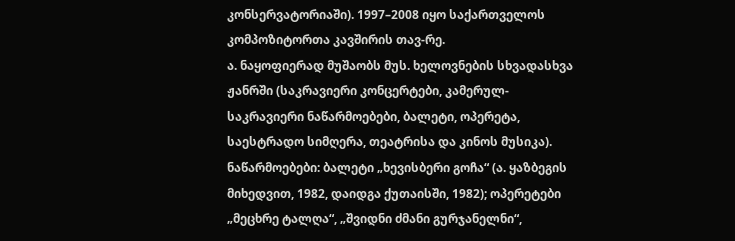კონსერვატორიაში). 1997–2008 იყო საქართველოს კომპოზიტორთა კავშირის თავ-რე.
ა. ნაყოფიერად მუშაობს მუს. ხელოვნების სხვადასხვა ჟანრში (საკრავიერი კონცერტები, კამერულ-საკრავიერი ნაწარმოებები, ბალეტი, ოპერეტა, საესტრადო სიმღერა, თეატრისა და კინოს მუსიკა). ნაწარმოებები: ბალეტი „ხევისბერი გოჩა“ (ა. ყაზბეგის მიხედვით, 1982, დაიდგა ქუთაისში, 1982); ოპერეტები „მეცხრე ტალღა“, „შვიდნი ძმანი გურჯანელნი“,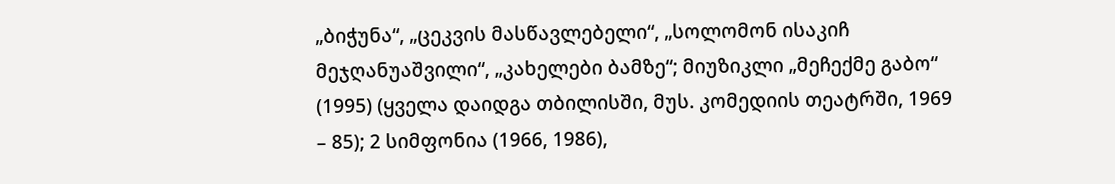„ბიჭუნა“, „ცეკვის მასწავლებელი“, „სოლომონ ისაკიჩ მეჯღანუაშვილი“, „კახელები ბამზე“; მიუზიკლი „მეჩექმე გაბო“ (1995) (ყველა დაიდგა თბილისში, მუს. კომედიის თეატრში, 1969 – 85); 2 სიმფონია (1966, 1986),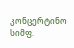კონცერტინო სიმფ.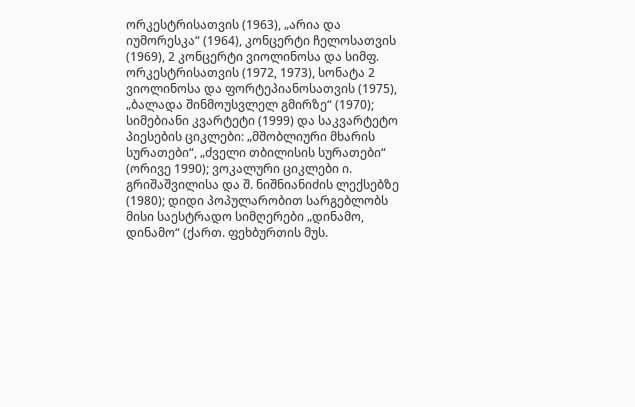ორკესტრისათვის (1963), „არია და იუმორესკა“ (1964), კონცერტი ჩელოსათვის (1969), 2 კონცერტი ვიოლინოსა და სიმფ. ორკესტრისათვის (1972, 1973), სონატა 2 ვიოლინოსა და ფორტეპიანოსათვის (1975), „ბალადა შინმოუსვლელ გმირზე“ (1970); სიმებიანი კვარტეტი (1999) და საკვარტეტო პიესების ციკლები: „მშობლიური მხარის სურათები“, „ძველი თბილისის სურათები“ (ორივე 1990); ვოკალური ციკლები ი. გრიშაშვილისა და შ. ნიშნიანიძის ლექსებზე (1980); დიდი პოპულარობით სარგებლობს მისი საესტრადო სიმღერები „დინამო, დინამო“ (ქართ. ფეხბურთის მუს.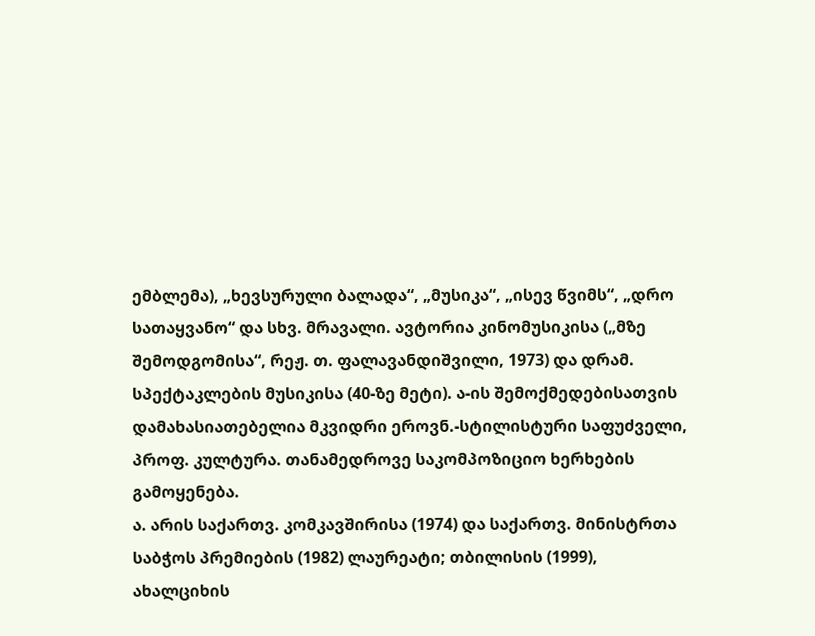ემბლემა), „ხევსურული ბალადა“, „მუსიკა“, „ისევ წვიმს“, „დრო სათაყვანო“ და სხვ. მრავალი. ავტორია კინომუსიკისა („მზე შემოდგომისა“, რეჟ. თ. ფალავანდიშვილი, 1973) და დრამ. სპექტაკლების მუსიკისა (40-ზე მეტი). ა-ის შემოქმედებისათვის დამახასიათებელია მკვიდრი ეროვნ.-სტილისტური საფუძველი, პროფ. კულტურა. თანამედროვე საკომპოზიციო ხერხების გამოყენება.
ა. არის საქართვ. კომკავშირისა (1974) და საქართვ. მინისტრთა საბჭოს პრემიების (1982) ლაურეატი; თბილისის (1999), ახალციხის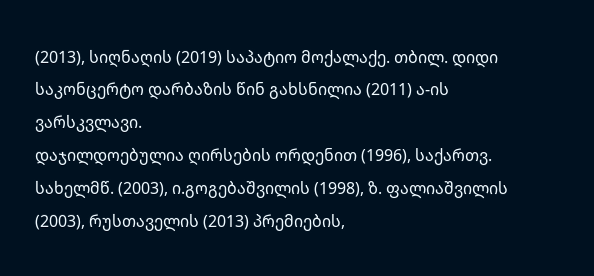(2013), სიღნაღის (2019) საპატიო მოქალაქე. თბილ. დიდი საკონცერტო დარბაზის წინ გახსნილია (2011) ა-ის ვარსკვლავი.
დაჯილდოებულია ღირსების ორდენით (1996), საქართვ. სახელმწ. (2003), ი.გოგებაშვილის (1998), ზ. ფალიაშვილის (2003), რუსთაველის (2013) პრემიების,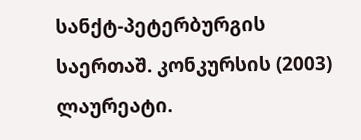სანქტ-პეტერბურგის საერთაშ. კონკურსის (2003) ლაურეატი.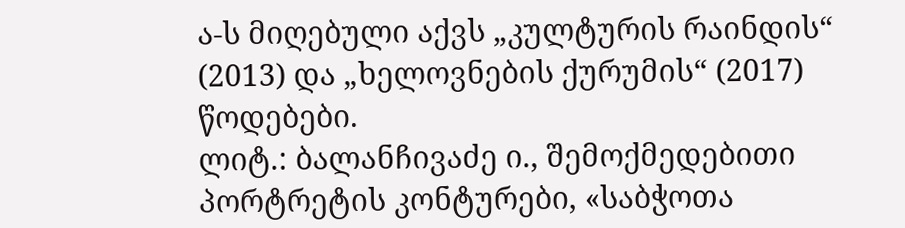ა-ს მიღებული აქვს „კულტურის რაინდის“ (2013) და „ხელოვნების ქურუმის“ (2017) წოდებები.
ლიტ.: ბალანჩივაძე ი., შემოქმედებითი პორტრეტის კონტურები, «საბჭოთა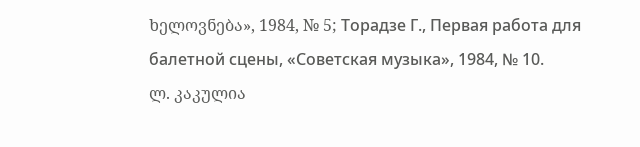ხელოვნება», 1984, № 5; Торадзе Г., Первая работа для балетной сцены, «Советская музыка», 1984, № 10.
ლ. კაკულია